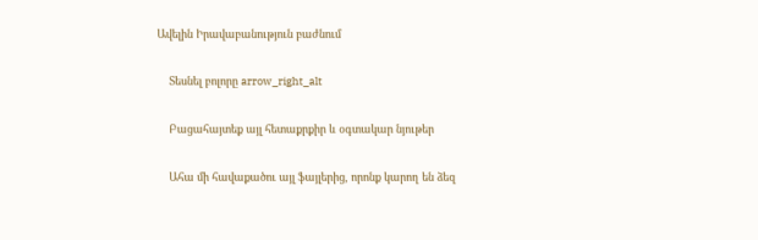Ավելին Իրավաբանություն բաժնում

    Տեսնել բոլորը arrow_right_alt

    Բացահայտեք այլ հետաքրքիր և օգտակար նյութեր

    Ահա մի հավաքածու այլ ֆայլերից, որոնք կարող են ձեզ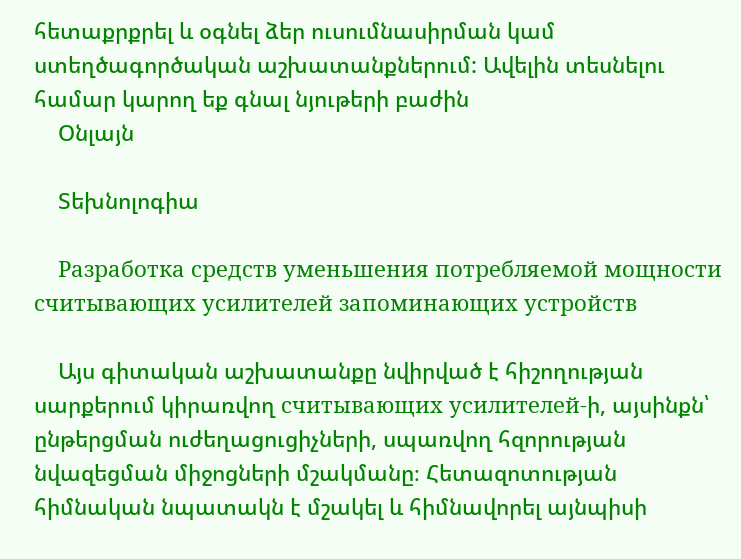հետաքրքրել և օգնել ձեր ուսումնասիրման կամ ստեղծագործական աշխատանքներում: Ավելին տեսնելու համար կարող եք գնալ նյութերի բաժին
    Օնլայն

    Տեխնոլոգիա

    Разработка средств уменьшения потребляемой мощности считывающих усилителей запоминающих устройств

    Այս գիտական աշխատանքը նվիրված է հիշողության սարքերում կիրառվող считывающих усилителей-ի, այսինքն՝ ընթերցման ուժեղացուցիչների, սպառվող հզորության նվազեցման միջոցների մշակմանը։ Հետազոտության հիմնական նպատակն է մշակել և հիմնավորել այնպիսի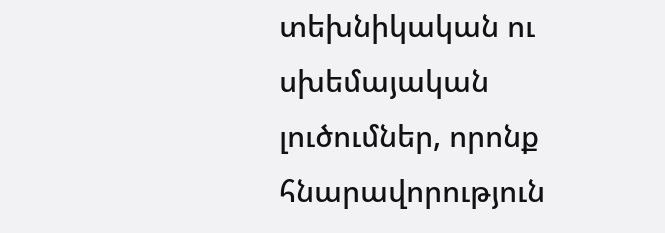տեխնիկական ու սխեմայական լուծումներ, որոնք հնարավորություն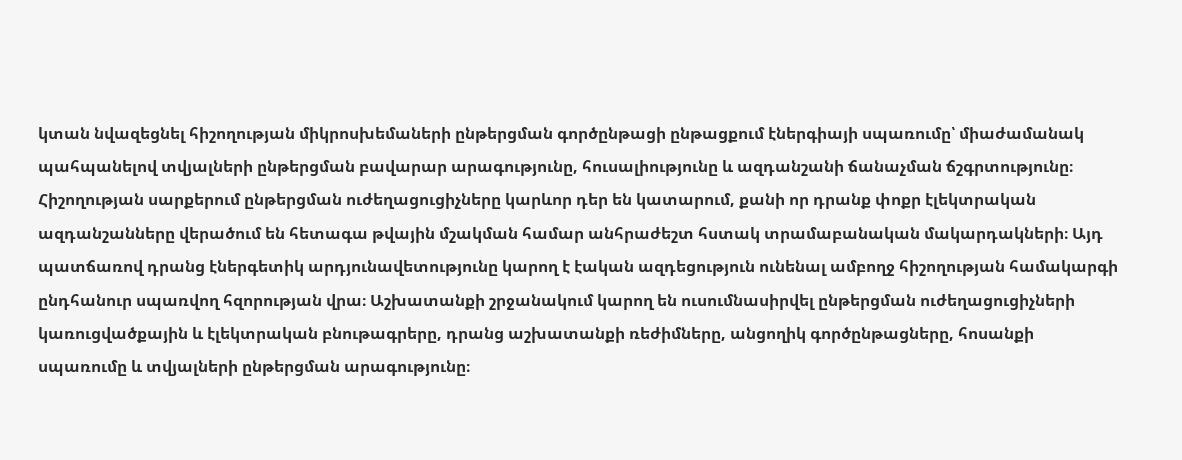կտան նվազեցնել հիշողության միկրոսխեմաների ընթերցման գործընթացի ընթացքում էներգիայի սպառումը՝ միաժամանակ պահպանելով տվյալների ընթերցման բավարար արագությունը, հուսալիությունը և ազդանշանի ճանաչման ճշգրտությունը։ Հիշողության սարքերում ընթերցման ուժեղացուցիչները կարևոր դեր են կատարում, քանի որ դրանք փոքր էլեկտրական ազդանշանները վերածում են հետագա թվային մշակման համար անհրաժեշտ հստակ տրամաբանական մակարդակների։ Այդ պատճառով դրանց էներգետիկ արդյունավետությունը կարող է էական ազդեցություն ունենալ ամբողջ հիշողության համակարգի ընդհանուր սպառվող հզորության վրա։ Աշխատանքի շրջանակում կարող են ուսումնասիրվել ընթերցման ուժեղացուցիչների կառուցվածքային և էլեկտրական բնութագրերը, դրանց աշխատանքի ռեժիմները, անցողիկ գործընթացները, հոսանքի սպառումը և տվյալների ընթերցման արագությունը։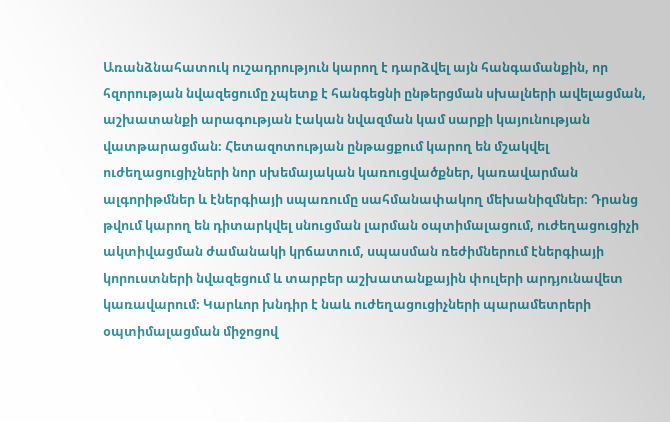Առանձնահատուկ ուշադրություն կարող է դարձվել այն հանգամանքին, որ հզորության նվազեցումը չպետք է հանգեցնի ընթերցման սխալների ավելացման, աշխատանքի արագության էական նվազման կամ սարքի կայունության վատթարացման։ Հետազոտության ընթացքում կարող են մշակվել ուժեղացուցիչների նոր սխեմայական կառուցվածքներ, կառավարման ալգորիթմներ և էներգիայի սպառումը սահմանափակող մեխանիզմներ։ Դրանց թվում կարող են դիտարկվել սնուցման լարման օպտիմալացում, ուժեղացուցիչի ակտիվացման ժամանակի կրճատում, սպասման ռեժիմներում էներգիայի կորուստների նվազեցում և տարբեր աշխատանքային փուլերի արդյունավետ կառավարում։ Կարևոր խնդիր է նաև ուժեղացուցիչների պարամետրերի օպտիմալացման միջոցով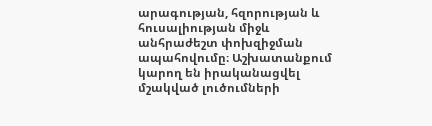արագության, հզորության և հուսալիության միջև անհրաժեշտ փոխզիջման ապահովումը։ Աշխատանքում կարող են իրականացվել մշակված լուծումների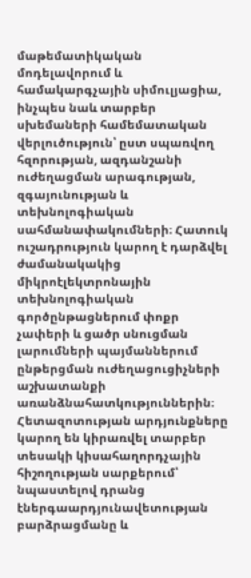մաթեմատիկական մոդելավորում և համակարգչային սիմուլյացիա, ինչպես նաև տարբեր սխեմաների համեմատական վերլուծություն՝ ըստ սպառվող հզորության, ազդանշանի ուժեղացման արագության, զգայունության և տեխնոլոգիական սահմանափակումների։ Հատուկ ուշադրություն կարող է դարձվել ժամանակակից միկրոէլեկտրոնային տեխնոլոգիական գործընթացներում փոքր չափերի և ցածր սնուցման լարումների պայմաններում ընթերցման ուժեղացուցիչների աշխատանքի առանձնահատկություններին։ Հետազոտության արդյունքները կարող են կիրառվել տարբեր տեսակի կիսահաղորդչային հիշողության սարքերում՝ նպաստելով դրանց էներգաարդյունավետության բարձրացմանը և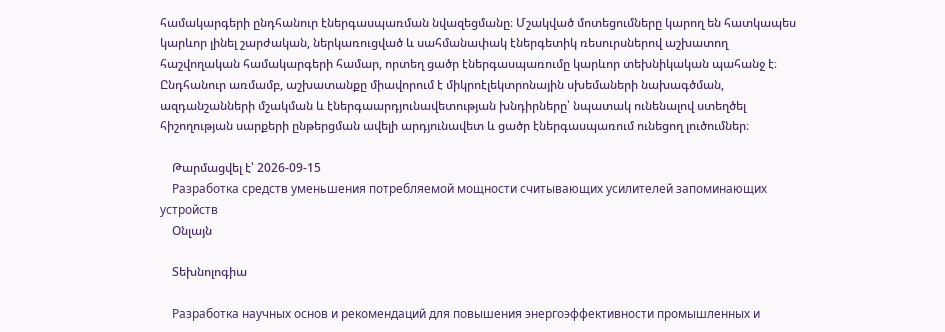համակարգերի ընդհանուր էներգասպառման նվազեցմանը։ Մշակված մոտեցումները կարող են հատկապես կարևոր լինել շարժական, ներկառուցված և սահմանափակ էներգետիկ ռեսուրսներով աշխատող հաշվողական համակարգերի համար, որտեղ ցածր էներգասպառումը կարևոր տեխնիկական պահանջ է։ Ընդհանուր առմամբ, աշխատանքը միավորում է միկրոէլեկտրոնային սխեմաների նախագծման, ազդանշանների մշակման և էներգաարդյունավետության խնդիրները՝ նպատակ ունենալով ստեղծել հիշողության սարքերի ընթերցման ավելի արդյունավետ և ցածր էներգասպառում ունեցող լուծումներ։

    Թարմացվել է՝ 2026-09-15
    Разработка средств уменьшения потребляемой мощности считывающих усилителей запоминающих устройств
    Օնլայն

    Տեխնոլոգիա

    Разработка научных основ и рекомендаций для повышения энергоэффективности промышленных и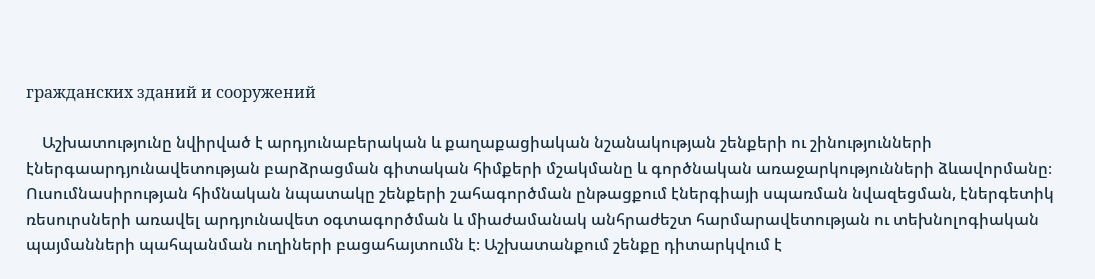гражданских зданий и сооружений

    Աշխատությունը նվիրված է արդյունաբերական և քաղաքացիական նշանակության շենքերի ու շինությունների էներգաարդյունավետության բարձրացման գիտական հիմքերի մշակմանը և գործնական առաջարկությունների ձևավորմանը։ Ուսումնասիրության հիմնական նպատակը շենքերի շահագործման ընթացքում էներգիայի սպառման նվազեցման, էներգետիկ ռեսուրսների առավել արդյունավետ օգտագործման և միաժամանակ անհրաժեշտ հարմարավետության ու տեխնոլոգիական պայմանների պահպանման ուղիների բացահայտումն է։ Աշխատանքում շենքը դիտարկվում է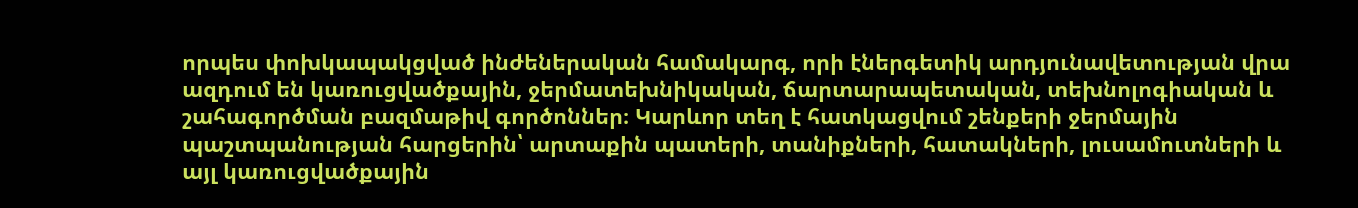որպես փոխկապակցված ինժեներական համակարգ, որի էներգետիկ արդյունավետության վրա ազդում են կառուցվածքային, ջերմատեխնիկական, ճարտարապետական, տեխնոլոգիական և շահագործման բազմաթիվ գործոններ։ Կարևոր տեղ է հատկացվում շենքերի ջերմային պաշտպանության հարցերին՝ արտաքին պատերի, տանիքների, հատակների, լուսամուտների և այլ կառուցվածքային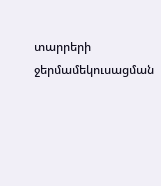տարրերի ջերմամեկուսացման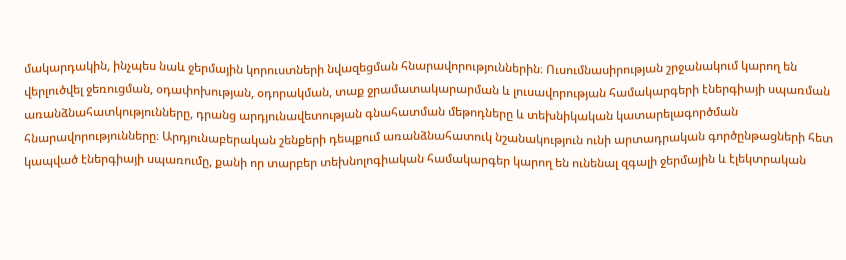մակարդակին, ինչպես նաև ջերմային կորուստների նվազեցման հնարավորություններին։ Ուսումնասիրության շրջանակում կարող են վերլուծվել ջեռուցման, օդափոխության, օդորակման, տաք ջրամատակարարման և լուսավորության համակարգերի էներգիայի սպառման առանձնահատկությունները, դրանց արդյունավետության գնահատման մեթոդները և տեխնիկական կատարելագործման հնարավորությունները։ Արդյունաբերական շենքերի դեպքում առանձնահատուկ նշանակություն ունի արտադրական գործընթացների հետ կապված էներգիայի սպառումը, քանի որ տարբեր տեխնոլոգիական համակարգեր կարող են ունենալ զգալի ջերմային և էլեկտրական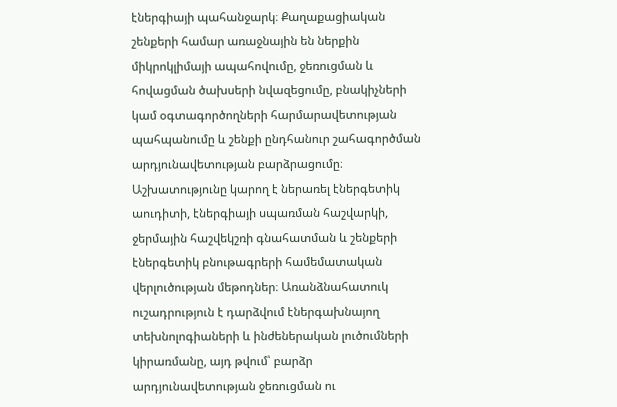էներգիայի պահանջարկ։ Քաղաքացիական շենքերի համար առաջնային են ներքին միկրոկլիմայի ապահովումը, ջեռուցման և հովացման ծախսերի նվազեցումը, բնակիչների կամ օգտագործողների հարմարավետության պահպանումը և շենքի ընդհանուր շահագործման արդյունավետության բարձրացումը։ Աշխատությունը կարող է ներառել էներգետիկ աուդիտի, էներգիայի սպառման հաշվարկի, ջերմային հաշվեկշռի գնահատման և շենքերի էներգետիկ բնութագրերի համեմատական վերլուծության մեթոդներ։ Առանձնահատուկ ուշադրություն է դարձվում էներգախնայող տեխնոլոգիաների և ինժեներական լուծումների կիրառմանը, այդ թվում՝ բարձր արդյունավետության ջեռուցման ու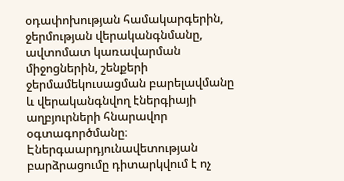օդափոխության համակարգերին, ջերմության վերականգնմանը, ավտոմատ կառավարման միջոցներին, շենքերի ջերմամեկուսացման բարելավմանը և վերականգնվող էներգիայի աղբյուրների հնարավոր օգտագործմանը։ Էներգաարդյունավետության բարձրացումը դիտարկվում է ոչ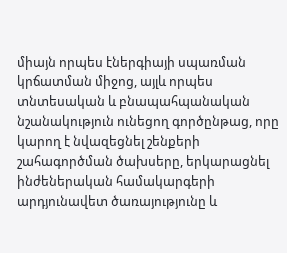միայն որպես էներգիայի սպառման կրճատման միջոց, այլև որպես տնտեսական և բնապահպանական նշանակություն ունեցող գործընթաց, որը կարող է նվազեցնել շենքերի շահագործման ծախսերը, երկարացնել ինժեներական համակարգերի արդյունավետ ծառայությունը և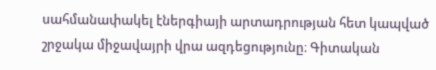սահմանափակել էներգիայի արտադրության հետ կապված շրջակա միջավայրի վրա ազդեցությունը։ Գիտական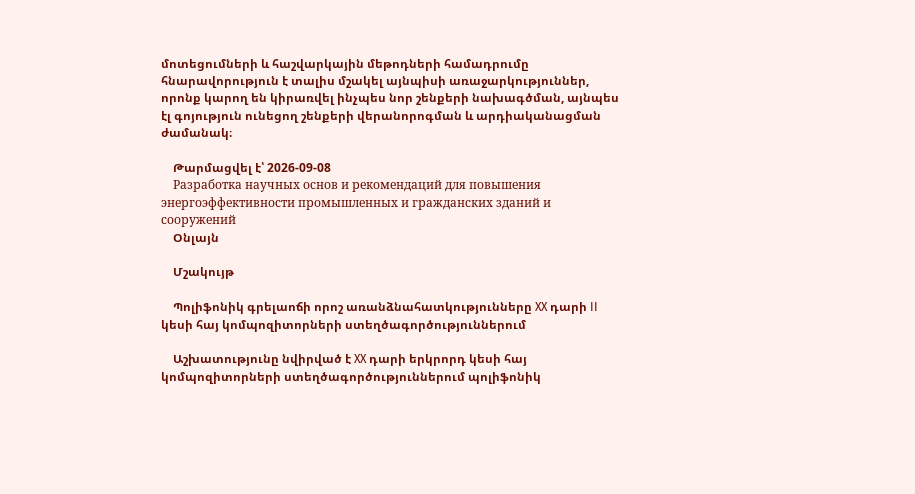մոտեցումների և հաշվարկային մեթոդների համադրումը հնարավորություն է տալիս մշակել այնպիսի առաջարկություններ, որոնք կարող են կիրառվել ինչպես նոր շենքերի նախագծման, այնպես էլ գոյություն ունեցող շենքերի վերանորոգման և արդիականացման ժամանակ։

    Թարմացվել է՝ 2026-09-08
    Разработка научных основ и рекомендаций для повышения энергоэффективности промышленных и гражданских зданий и сооружений
    Օնլայն

    Մշակույթ

    Պոլիֆոնիկ գրելաոճի որոշ առանձնահատկությունները XX դարի II կեսի հայ կոմպոզիտորների ստեղծագործություններում

    Աշխատությունը նվիրված է XX դարի երկրորդ կեսի հայ կոմպոզիտորների ստեղծագործություններում պոլիֆոնիկ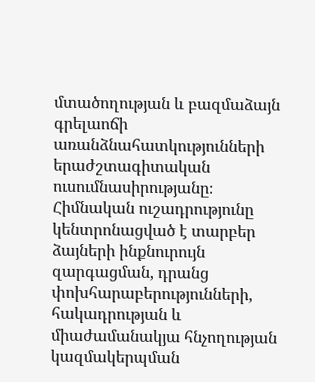մտածողության և բազմաձայն գրելաոճի առանձնահատկությունների երաժշտագիտական ուսումնասիրությանը։ Հիմնական ուշադրությունը կենտրոնացված է տարբեր ձայների ինքնուրույն զարգացման, դրանց փոխհարաբերությունների, հակադրության և միաժամանակյա հնչողության կազմակերպման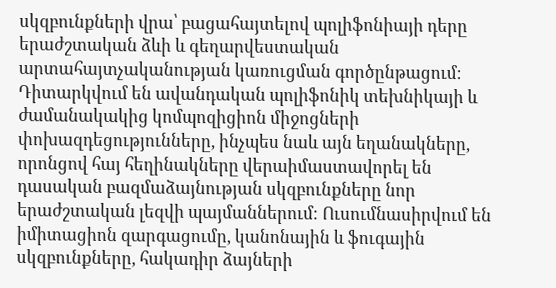սկզբունքների վրա՝ բացահայտելով պոլիֆոնիայի դերը երաժշտական ձևի և գեղարվեստական արտահայտչականության կառուցման գործընթացում։ Դիտարկվում են ավանդական պոլիֆոնիկ տեխնիկայի և ժամանակակից կոմպոզիցիոն միջոցների փոխազդեցությունները, ինչպես նաև այն եղանակները, որոնցով հայ հեղինակները վերաիմաստավորել են դասական բազմաձայնության սկզբունքները նոր երաժշտական լեզվի պայմաններում։ Ուսումնասիրվում են իմիտացիոն զարգացումը, կանոնային և ֆուգային սկզբունքները, հակադիր ձայների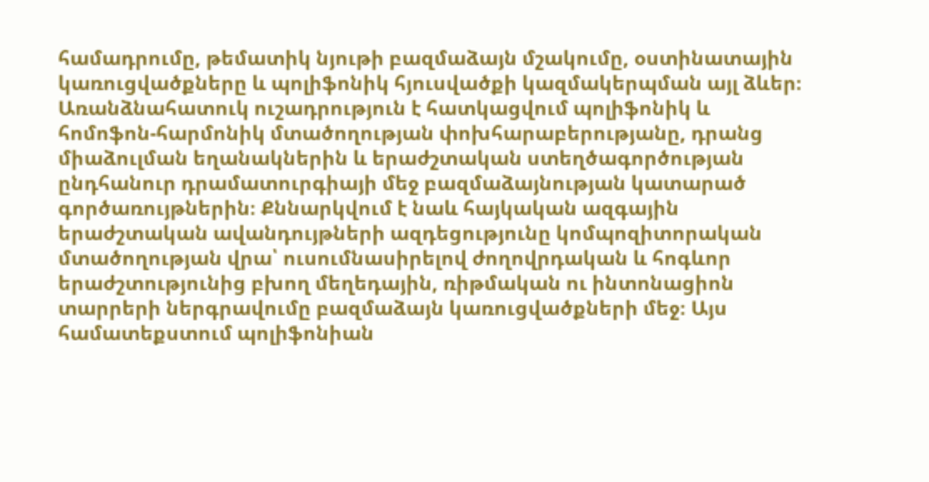համադրումը, թեմատիկ նյութի բազմաձայն մշակումը, օստինատային կառուցվածքները և պոլիֆոնիկ հյուսվածքի կազմակերպման այլ ձևեր։ Առանձնահատուկ ուշադրություն է հատկացվում պոլիֆոնիկ և հոմոֆոն-հարմոնիկ մտածողության փոխհարաբերությանը, դրանց միաձուլման եղանակներին և երաժշտական ստեղծագործության ընդհանուր դրամատուրգիայի մեջ բազմաձայնության կատարած գործառույթներին։ Քննարկվում է նաև հայկական ազգային երաժշտական ավանդույթների ազդեցությունը կոմպոզիտորական մտածողության վրա՝ ուսումնասիրելով ժողովրդական և հոգևոր երաժշտությունից բխող մեղեդային, ռիթմական ու ինտոնացիոն տարրերի ներգրավումը բազմաձայն կառուցվածքների մեջ։ Այս համատեքստում պոլիֆոնիան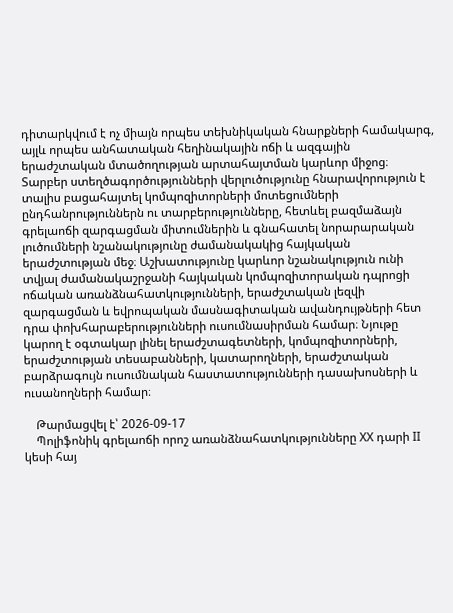դիտարկվում է ոչ միայն որպես տեխնիկական հնարքների համակարգ, այլև որպես անհատական հեղինակային ոճի և ազգային երաժշտական մտածողության արտահայտման կարևոր միջոց։ Տարբեր ստեղծագործությունների վերլուծությունը հնարավորություն է տալիս բացահայտել կոմպոզիտորների մոտեցումների ընդհանրություններն ու տարբերությունները, հետևել բազմաձայն գրելաոճի զարգացման միտումներին և գնահատել նորարարական լուծումների նշանակությունը ժամանակակից հայկական երաժշտության մեջ։ Աշխատությունը կարևոր նշանակություն ունի տվյալ ժամանակաշրջանի հայկական կոմպոզիտորական դպրոցի ոճական առանձնահատկությունների, երաժշտական լեզվի զարգացման և եվրոպական մասնագիտական ավանդույթների հետ դրա փոխհարաբերությունների ուսումնասիրման համար։ Նյութը կարող է օգտակար լինել երաժշտագետների, կոմպոզիտորների, երաժշտության տեսաբանների, կատարողների, երաժշտական բարձրագույն ուսումնական հաստատությունների դասախոսների և ուսանողների համար։

    Թարմացվել է՝ 2026-09-17
    Պոլիֆոնիկ գրելաոճի որոշ առանձնահատկությունները XX դարի II կեսի հայ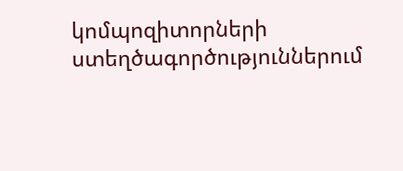կոմպոզիտորների ստեղծագործություններում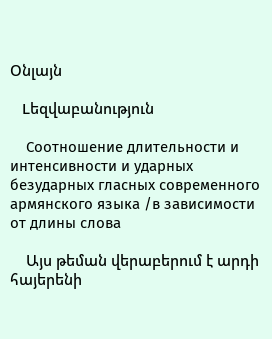Օնլայն

    Lեզվաբանություն

    Соотношение длительности и интенсивности и ударных безударных гласных современного армянского языка /в зависимости от длины слова

    Այս թեման վերաբերում է արդի հայերենի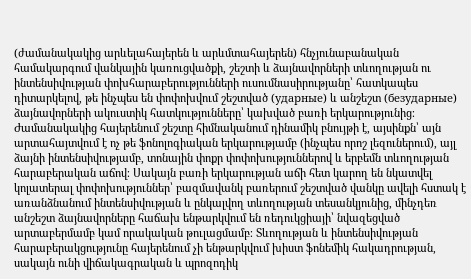(ժամանակակից արևելահայերեն և արևմտահայերեն) հնչյունաբանական համակարգում վանկային կառուցվածքի, շեշտի և ձայնավորների տևողության ու ինտենսիվության փոխհարաբերությունների ուսումնասիրությանը՝ հատկապես դիտարկելով, թե ինչպես են փոփոխվում շեշտված (ударные) և անշեշտ (безударные) ձայնավորների ակուստիկ հատկությունները՝ կախված բառի երկարությունից։ Ժամանակակից հայերենում շեշտը հիմնականում դինամիկ բնույթի է, այսինքն՝ այն արտահայտվում է ոչ թե ֆոնոլոգիական երկարությամբ (ինչպես որոշ լեզուներում), այլ ձայնի ինտենսիվությամբ, տոնային փոքր փոփոխություններով և երբեմն տևողության հարաբերական աճով։ Սակայն բառի երկարության աճի հետ կարող են նկատվել կոլատերալ փոփոխություններ՝ բազմավանկ բառերում շեշտված վանկը ավելի հստակ է առանձնանում ինտենսիվության և ընկալվող տևողության տեսանկյունից, մինչդեռ անշեշտ ձայնավորները հաճախ ենթարկվում են ռեդուկցիայի՝ նվազեցված արտաբերմամբ կամ որակական թուլացմամբ։ Տևողության և ինտենսիվության հարաբերակցությունը հայերենում չի ենթարկվում խիստ ֆոնեմիկ հակադրության, սակայն ունի վիճակագրական և պրոզոդիկ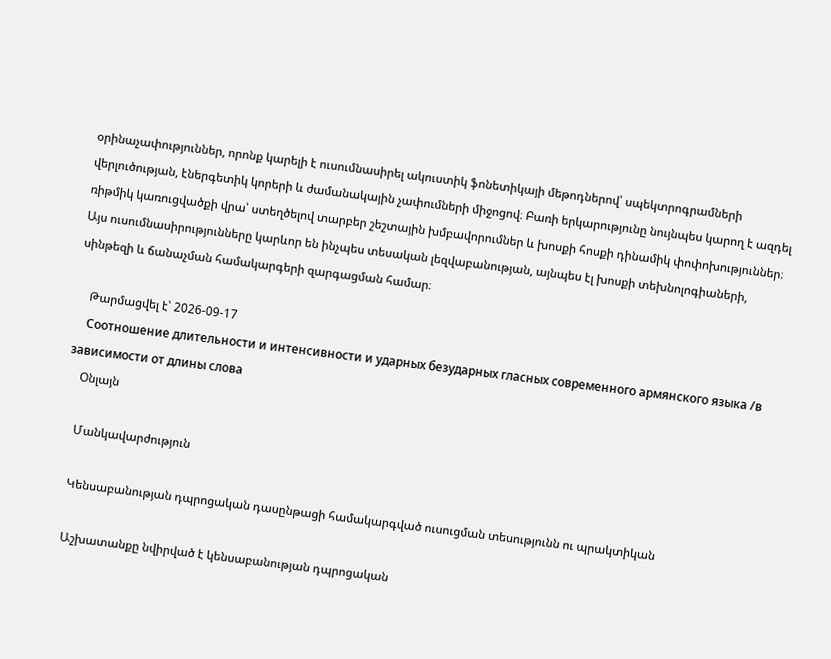օրինաչափություններ, որոնք կարելի է ուսումնասիրել ակուստիկ ֆոնետիկայի մեթոդներով՝ սպեկտրոգրամների վերլուծության, էներգետիկ կորերի և ժամանակային չափումների միջոցով։ Բառի երկարությունը նույնպես կարող է ազդել ռիթմիկ կառուցվածքի վրա՝ ստեղծելով տարբեր շեշտային խմբավորումներ և խոսքի հոսքի դինամիկ փոփոխություններ։ Այս ուսումնասիրությունները կարևոր են ինչպես տեսական լեզվաբանության, այնպես էլ խոսքի տեխնոլոգիաների, սինթեզի և ճանաչման համակարգերի զարգացման համար։

    Թարմացվել է՝ 2026-09-17
    Соотношение длительности и интенсивности и ударных безударных гласных современного армянского языка /в зависимости от длины слова
    Օնլայն

    Մանկավարժություն

    Կենսաբանության դպրոցական դասընթացի համակարգված ուսուցման տեսությունն ու պրակտիկան

    Աշխատանքը նվիրված է կենսաբանության դպրոցական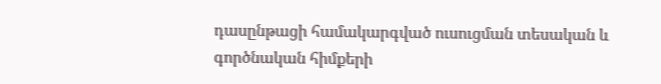դասընթացի համակարգված ուսուցման տեսական և գործնական հիմքերի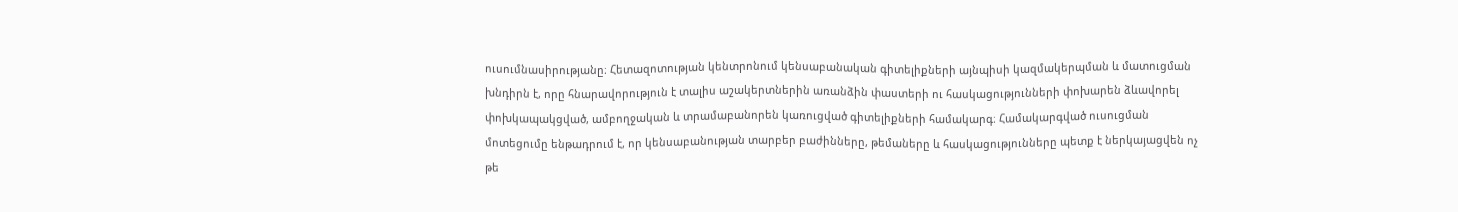ուսումնասիրությանը։ Հետազոտության կենտրոնում կենսաբանական գիտելիքների այնպիսի կազմակերպման և մատուցման խնդիրն է, որը հնարավորություն է տալիս աշակերտներին առանձին փաստերի ու հասկացությունների փոխարեն ձևավորել փոխկապակցված, ամբողջական և տրամաբանորեն կառուցված գիտելիքների համակարգ։ Համակարգված ուսուցման մոտեցումը ենթադրում է, որ կենսաբանության տարբեր բաժինները, թեմաները և հասկացությունները պետք է ներկայացվեն ոչ թե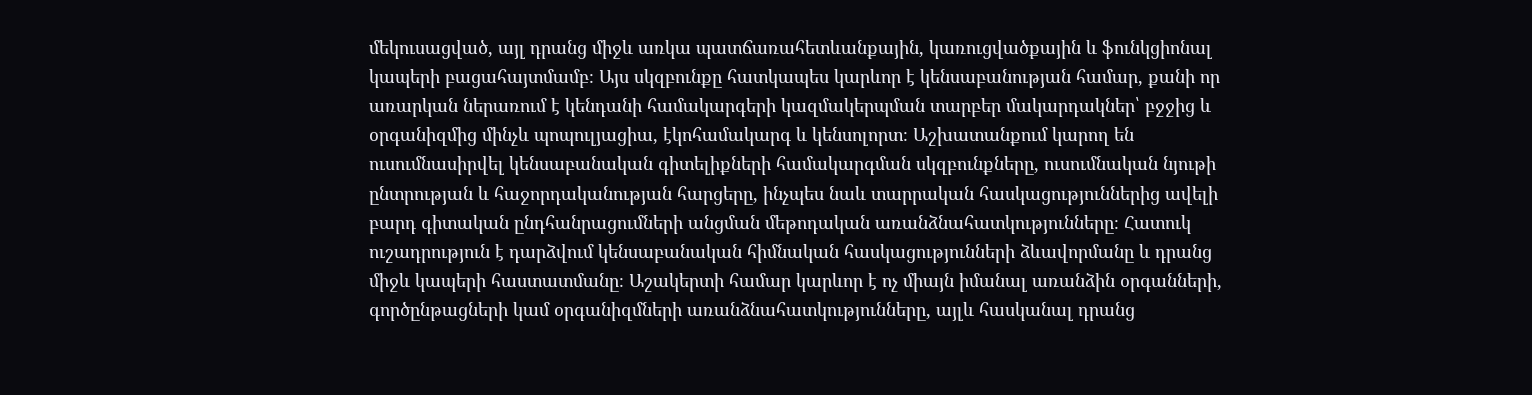մեկուսացված, այլ դրանց միջև առկա պատճառահետևանքային, կառուցվածքային և ֆունկցիոնալ կապերի բացահայտմամբ։ Այս սկզբունքը հատկապես կարևոր է կենսաբանության համար, քանի որ առարկան ներառում է կենդանի համակարգերի կազմակերպման տարբեր մակարդակներ՝ բջջից և օրգանիզմից մինչև պոպուլյացիա, էկոհամակարգ և կենսոլորտ։ Աշխատանքում կարող են ուսումնասիրվել կենսաբանական գիտելիքների համակարգման սկզբունքները, ուսումնական նյութի ընտրության և հաջորդականության հարցերը, ինչպես նաև տարրական հասկացություններից ավելի բարդ գիտական ընդհանրացումների անցման մեթոդական առանձնահատկությունները։ Հատուկ ուշադրություն է դարձվում կենսաբանական հիմնական հասկացությունների ձևավորմանը և դրանց միջև կապերի հաստատմանը։ Աշակերտի համար կարևոր է ոչ միայն իմանալ առանձին օրգանների, գործընթացների կամ օրգանիզմների առանձնահատկությունները, այլև հասկանալ դրանց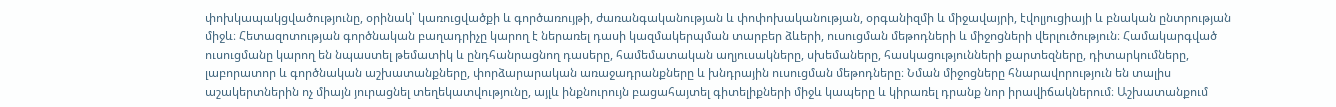փոխկապակցվածությունը, օրինակ՝ կառուցվածքի և գործառույթի, ժառանգականության և փոփոխականության, օրգանիզմի և միջավայրի, էվոլյուցիայի և բնական ընտրության միջև։ Հետազոտության գործնական բաղադրիչը կարող է ներառել դասի կազմակերպման տարբեր ձևերի, ուսուցման մեթոդների և միջոցների վերլուծություն։ Համակարգված ուսուցմանը կարող են նպաստել թեմատիկ և ընդհանրացնող դասերը, համեմատական աղյուսակները, սխեմաները, հասկացությունների քարտեզները, դիտարկումները, լաբորատոր և գործնական աշխատանքները, փորձարարական առաջադրանքները և խնդրային ուսուցման մեթոդները։ Նման միջոցները հնարավորություն են տալիս աշակերտներին ոչ միայն յուրացնել տեղեկատվությունը, այլև ինքնուրույն բացահայտել գիտելիքների միջև կապերը և կիրառել դրանք նոր իրավիճակներում։ Աշխատանքում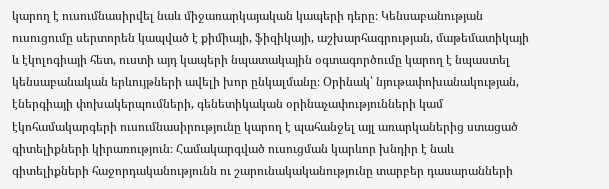կարող է ուսումնասիրվել նաև միջառարկայական կապերի դերը։ Կենսաբանության ուսուցումը սերտորեն կապված է քիմիայի, ֆիզիկայի, աշխարհագրության, մաթեմատիկայի և էկոլոգիայի հետ, ուստի այդ կապերի նպատակային օգտագործումը կարող է նպաստել կենսաբանական երևույթների ավելի խոր ընկալմանը։ Օրինակ՝ նյութափոխանակության, էներգիայի փոխակերպումների, գենետիկական օրինաչափությունների կամ էկոհամակարգերի ուսումնասիրությունը կարող է պահանջել այլ առարկաներից ստացած գիտելիքների կիրառություն։ Համակարգված ուսուցման կարևոր խնդիր է նաև գիտելիքների հաջորդականությունն ու շարունակականությունը տարբեր դասարանների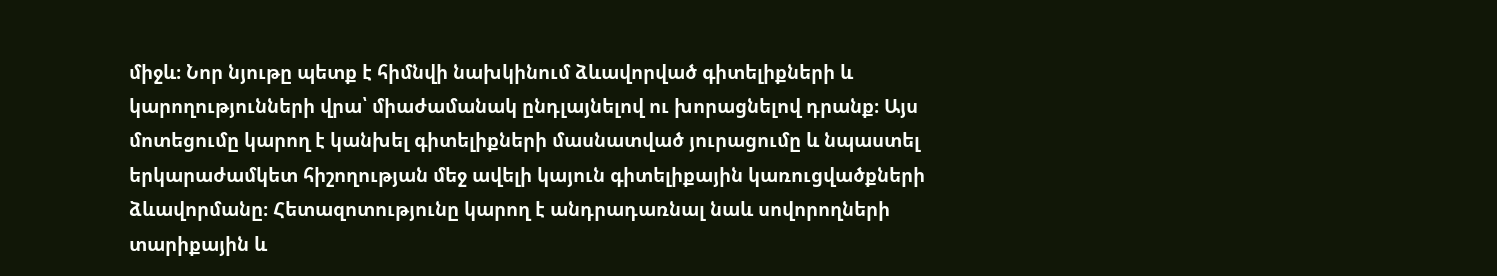միջև։ Նոր նյութը պետք է հիմնվի նախկինում ձևավորված գիտելիքների և կարողությունների վրա՝ միաժամանակ ընդլայնելով ու խորացնելով դրանք։ Այս մոտեցումը կարող է կանխել գիտելիքների մասնատված յուրացումը և նպաստել երկարաժամկետ հիշողության մեջ ավելի կայուն գիտելիքային կառուցվածքների ձևավորմանը։ Հետազոտությունը կարող է անդրադառնալ նաև սովորողների տարիքային և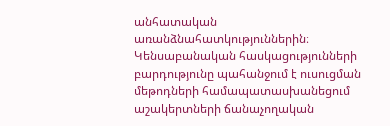անհատական առանձնահատկություններին։ Կենսաբանական հասկացությունների բարդությունը պահանջում է ուսուցման մեթոդների համապատասխանեցում աշակերտների ճանաչողական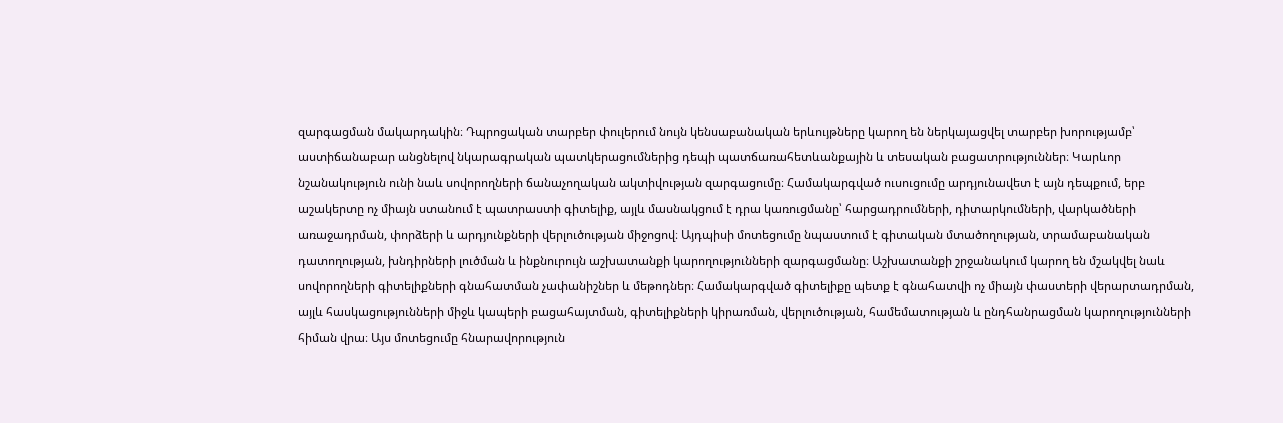զարգացման մակարդակին։ Դպրոցական տարբեր փուլերում նույն կենսաբանական երևույթները կարող են ներկայացվել տարբեր խորությամբ՝ աստիճանաբար անցնելով նկարագրական պատկերացումներից դեպի պատճառահետևանքային և տեսական բացատրություններ։ Կարևոր նշանակություն ունի նաև սովորողների ճանաչողական ակտիվության զարգացումը։ Համակարգված ուսուցումը արդյունավետ է այն դեպքում, երբ աշակերտը ոչ միայն ստանում է պատրաստի գիտելիք, այլև մասնակցում է դրա կառուցմանը՝ հարցադրումների, դիտարկումների, վարկածների առաջադրման, փորձերի և արդյունքների վերլուծության միջոցով։ Այդպիսի մոտեցումը նպաստում է գիտական մտածողության, տրամաբանական դատողության, խնդիրների լուծման և ինքնուրույն աշխատանքի կարողությունների զարգացմանը։ Աշխատանքի շրջանակում կարող են մշակվել նաև սովորողների գիտելիքների գնահատման չափանիշներ և մեթոդներ։ Համակարգված գիտելիքը պետք է գնահատվի ոչ միայն փաստերի վերարտադրման, այլև հասկացությունների միջև կապերի բացահայտման, գիտելիքների կիրառման, վերլուծության, համեմատության և ընդհանրացման կարողությունների հիման վրա։ Այս մոտեցումը հնարավորություն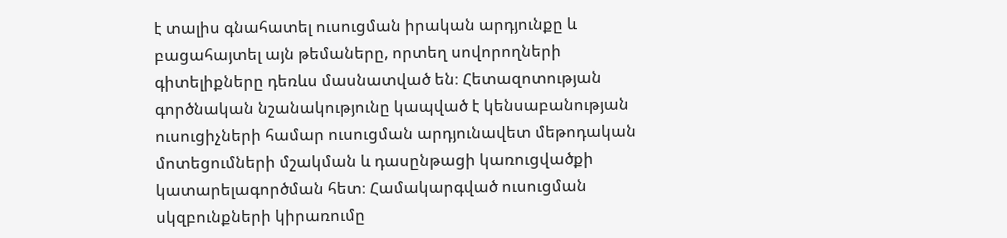է տալիս գնահատել ուսուցման իրական արդյունքը և բացահայտել այն թեմաները, որտեղ սովորողների գիտելիքները դեռևս մասնատված են։ Հետազոտության գործնական նշանակությունը կապված է կենսաբանության ուսուցիչների համար ուսուցման արդյունավետ մեթոդական մոտեցումների մշակման և դասընթացի կառուցվածքի կատարելագործման հետ։ Համակարգված ուսուցման սկզբունքների կիրառումը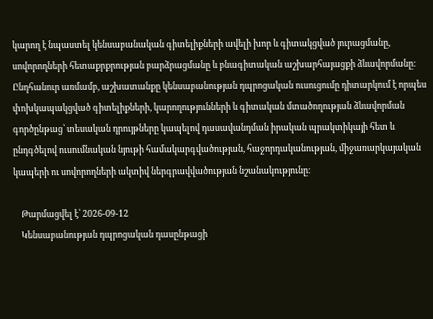կարող է նպաստել կենսաբանական գիտելիքների ավելի խոր և գիտակցված յուրացմանը, սովորողների հետաքրքրության բարձրացմանը և բնագիտական աշխարհայացքի ձևավորմանը։ Ընդհանուր առմամբ, աշխատանքը կենսաբանության դպրոցական ուսուցումը դիտարկում է որպես փոխկապակցված գիտելիքների, կարողությունների և գիտական մտածողության ձևավորման գործընթաց՝ տեսական դրույթները կապելով դասավանդման իրական պրակտիկայի հետ և ընդգծելով ուսումնական նյութի համակարգվածության, հաջորդականության, միջառարկայական կապերի ու սովորողների ակտիվ ներգրավվածության նշանակությունը։

    Թարմացվել է՝ 2026-09-12
    Կենսաբանության դպրոցական դասընթացի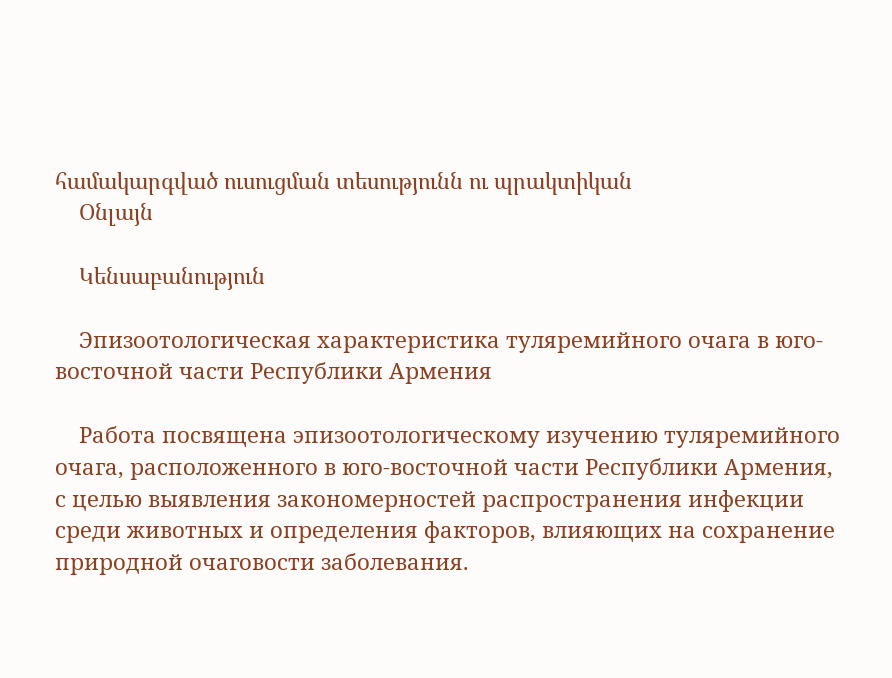համակարգված ուսուցման տեսությունն ու պրակտիկան
    Օնլայն

    Կենսաբանություն

    Эпизоотологическая характеристика туляремийного очага в юго-восточной части Республики Армения

    Работа посвящена эпизоотологическому изучению туляремийного очага, расположенного в юго-восточной части Республики Армения, с целью выявления закономерностей распространения инфекции среди животных и определения факторов, влияющих на сохранение природной очаговости заболевания.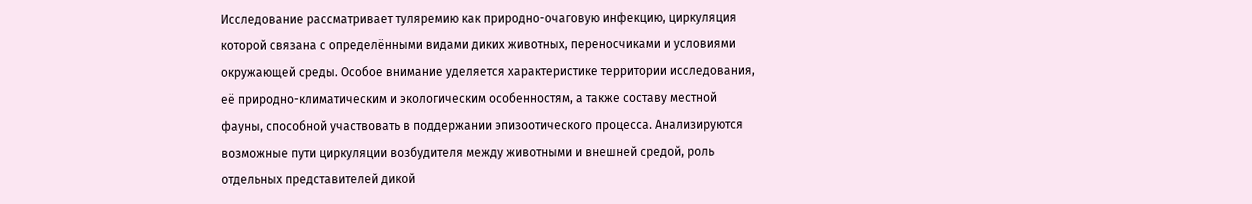Исследование рассматривает туляремию как природно-очаговую инфекцию, циркуляция которой связана с определёнными видами диких животных, переносчиками и условиями окружающей среды. Особое внимание уделяется характеристике территории исследования, её природно-климатическим и экологическим особенностям, а также составу местной фауны, способной участвовать в поддержании эпизоотического процесса. Анализируются возможные пути циркуляции возбудителя между животными и внешней средой, роль отдельных представителей дикой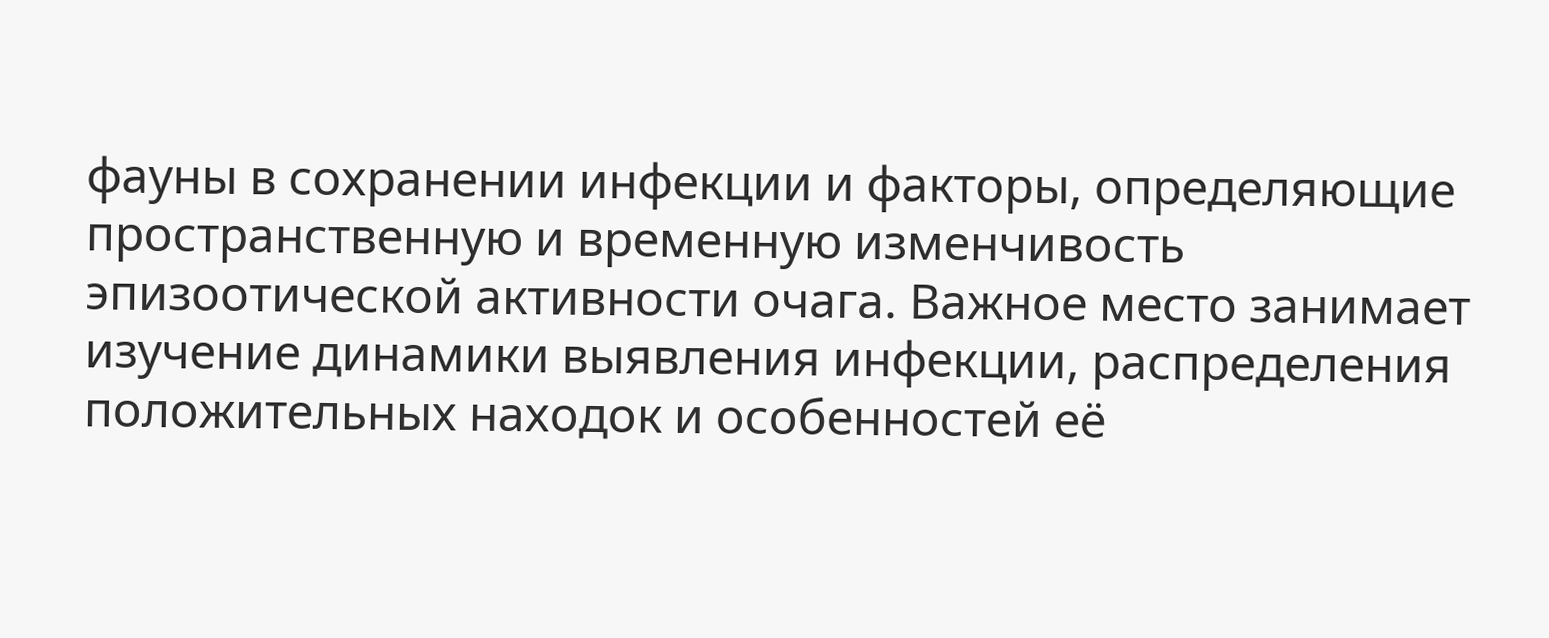фауны в сохранении инфекции и факторы, определяющие пространственную и временную изменчивость эпизоотической активности очага. Важное место занимает изучение динамики выявления инфекции, распределения положительных находок и особенностей её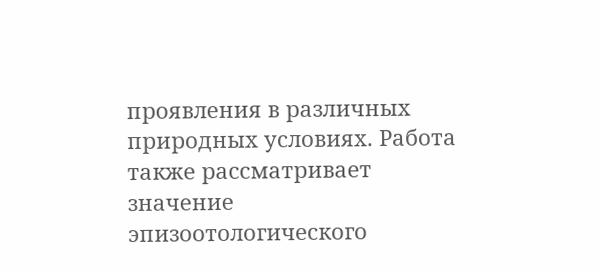проявления в различных природных условиях. Работа также рассматривает значение эпизоотологического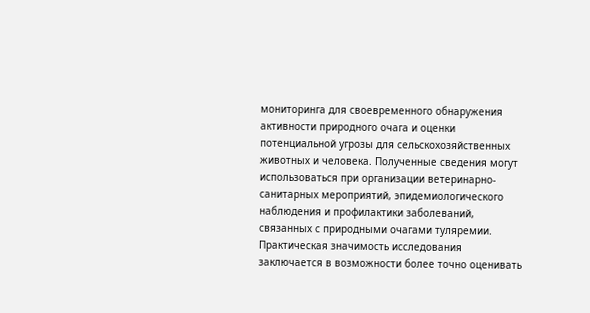мониторинга для своевременного обнаружения активности природного очага и оценки потенциальной угрозы для сельскохозяйственных животных и человека. Полученные сведения могут использоваться при организации ветеринарно-санитарных мероприятий, эпидемиологического наблюдения и профилактики заболеваний, связанных с природными очагами туляремии. Практическая значимость исследования заключается в возможности более точно оценивать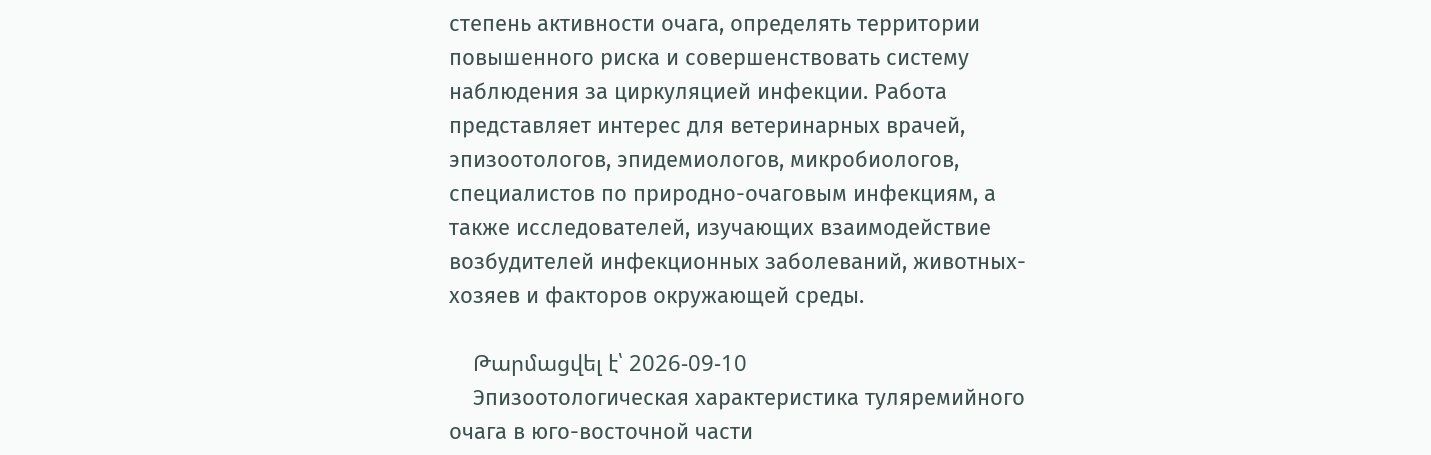степень активности очага, определять территории повышенного риска и совершенствовать систему наблюдения за циркуляцией инфекции. Работа представляет интерес для ветеринарных врачей, эпизоотологов, эпидемиологов, микробиологов, специалистов по природно-очаговым инфекциям, а также исследователей, изучающих взаимодействие возбудителей инфекционных заболеваний, животных-хозяев и факторов окружающей среды.

    Թարմացվել է՝ 2026-09-10
    Эпизоотологическая характеристика туляремийного очага в юго-восточной части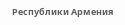Республики Армения